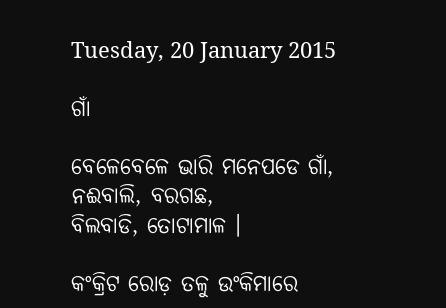Tuesday, 20 January 2015

ଗାଁ

ବେଳେବେଳେ ଭାରି ମନେପଡେ ଗାଁ,
ନଈବାଲି, ବରଗଛ,
ବିଲବାଡି, ତୋଟାମାଳ ।

କଂକ୍ରିଟ ରୋଡ଼ ତଳୁ ଉଂକିମାରେ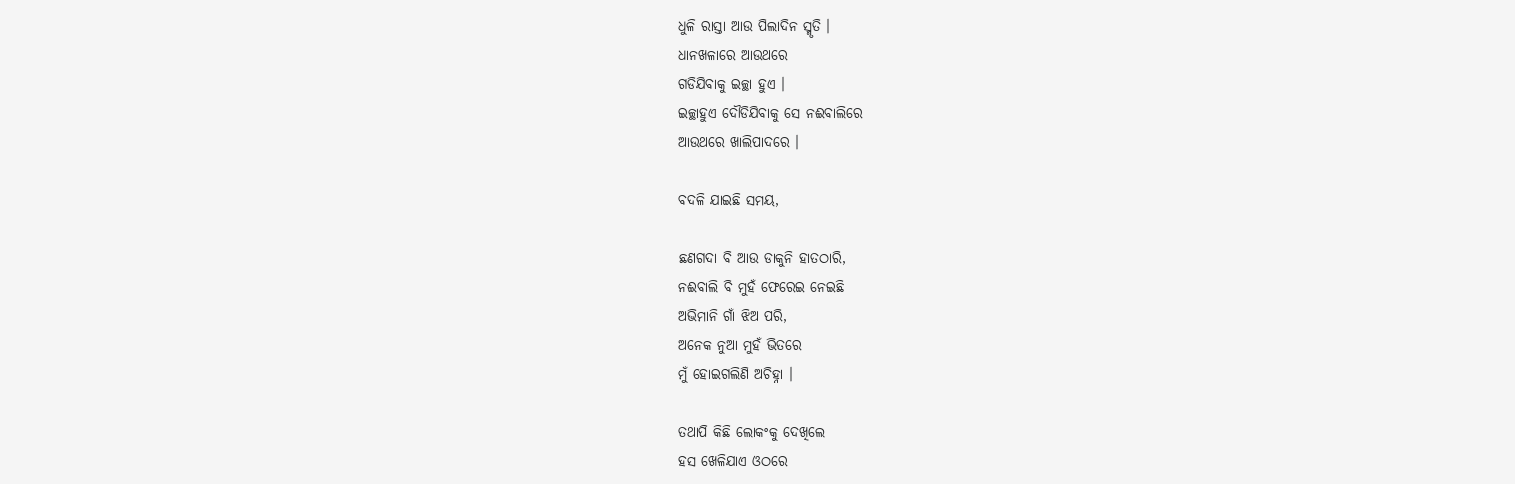ଧୁଳି ରାସ୍ତା ଆଉ ପିଲାଦିନ ସ୍ମୃତି ।
ଧାନଖଳାରେ ଆଉଥରେ
ଗଡିଯିବାକୁ ଇଚ୍ଛା ହୁଏ ।
ଇଚ୍ଛାହୁଏ ଦୌଡିଯିବାକୁ ସେ ନଈବାଲିରେ
ଆଉଥରେ ଖାଲିପାଦରେ ।

ବଦଳି ଯାଇଛି ସମୟ,

ଛଣଗଦା ବି ଆଉ ଡାକୁନି ହାତଠାରି,
ନଈବାଲି ବି ମୁହଁ ଫେରେଇ ନେଇଛି
ଅଭିମାନି ଗାଁ ଝିଅ ପରି,
ଅନେକ ନୁଆ ମୁହଁ ଭିତରେ
ମୁଁ ହୋଇଗଲିଣି ଅଚିହ୍ନା ।

ତଥାପି କିଛି ଲୋକଂକୁ ଦେଖିଲେ
ହସ ଖେଳିଯାଏ ଓଠରେ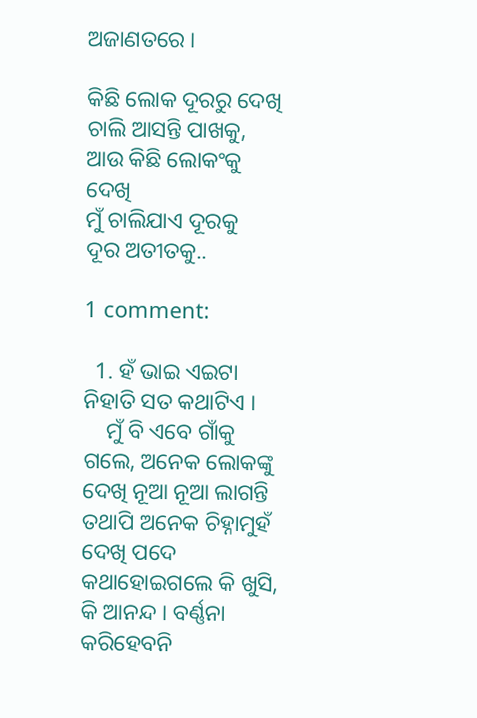ଅଜାଣତରେ ।

କିଛି ଲୋକ ଦୂରରୁ ଦେଖି
ଚାଲି ଆସନ୍ତି ପାଖକୁ,
ଆଉ କିଛି ଲୋକଂକୁ ଦେଖି
ମୁଁ ଚାଲିଯାଏ ଦୂରକୁ
ଦୂର ଅତୀତକୁ..

1 comment:

  1. ହଁ ଭାଇ ଏଇଟା ନିହାତି ସତ କଥାଟିଏ ।
    ମୁଁ ବି ଏବେ ଗାଁକୁ ଗଲେ, ଅନେକ ଲୋକଙ୍କୁ ଦେଖି ନୂଆ ନୂଆ ଲାଗନ୍ତି ତ‌ଥାପି ଅନେକ ଚିହ୍ନାମୁହଁ ଦେଖି ପଦେ କଥାହୋଇଗଲେ କି ଖୁସି, କି ଆନନ୍ଦ । ବର୍ଣ୍ଣନା କରିହେବନି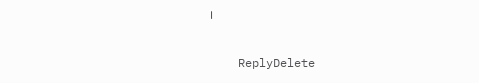।

    ReplyDelete